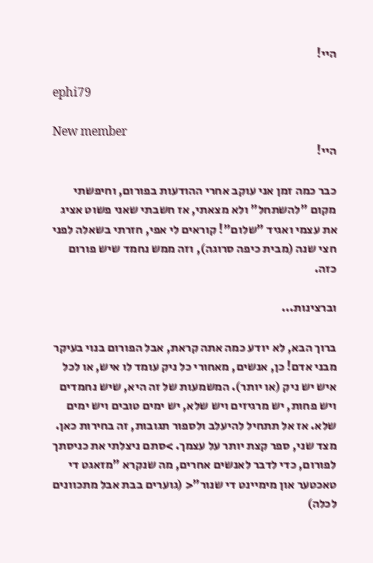היי!

ephi79

New member
היי!

כבר כמה זמן אני עוקב אחרי ההודעות בפורום, וחיפשתי מקום "להשתחל" ולא מצאתי, אז חשבתי שאני פשוט אציג את עצמי ואגיד "שלום"! קוראים לי אפי, חזרתי בשאלה לפני חצי שנה (מבית כיפה סרוגה), וזה ממש נחמד שיש פורום כזה.

וברצינות...

ברוך הבא, לא יודע כמה אתה קראת, אבל הפורום בנוי בעיקר מבני אדם! כן, אנשים, מאחורי כל ניק עומד לו איש, או לכל איש יש ניק (או יותר). המשמעות של זה היא, שיש נחמדים ויש פחות, יש מרגיזים ויש שלא, יש ימים טובים ויש ימים שלא. אז אל תתחיל להיעלב ולספור תגובות, זה בחירות כאן. מצד שני, ספר קצת יותר על עצמך. >סתם ניצלתי את כניסתך לפורום, כדי לדבר לאנשים אחרים, מה שנקרא "מזאגט די טאכטער און מימיינט די שנור"< (גוערים בבת אבל מתכוונים לכלה)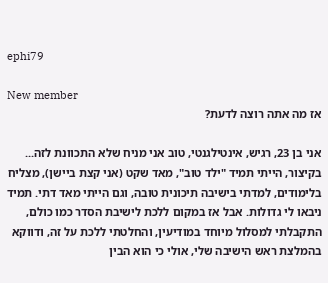ephi79

New member
אז מה אתה רוצה לדעת?

אני בן 23, רגיש, אינטילגנטי, טוב אני מניח שלא התכוונת לזה... בקיצור, הייתי תמיד "ילד טוב", מאד שקט (אני קצת ביישן), מצליח בלימודים, למדתי בישיבה תיכונית טובה, וגם הייתי מאד דתי. תמיד ניבאו לי גדולות. אבל אז במקום ללכת לישיבת הסדר כמו כולם, התקבלתי למסלול מיוחד במודיעין, והחלטתי ללכת על זה, ודווקא בהמלצת ראש הישיבה שלי, אולי כי הוא הבין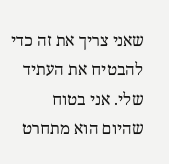שאני צריך את זה כדי להבטיח את העתיד שלי. אני בטוח שהיום הוא מתחרט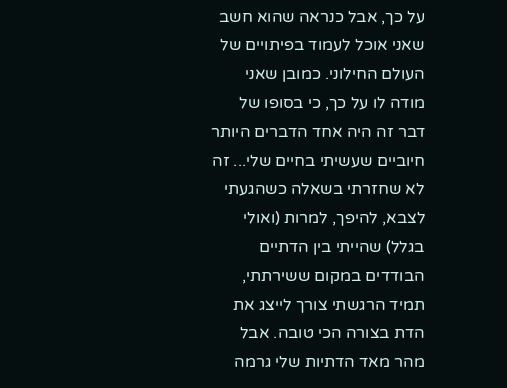על כך, אבל כנראה שהוא חשב שאני אוכל לעמוד בפיתויים של העולם החילוני. כמובן שאני מודה לו על כך, כי בסופו של דבר זה היה אחד הדברים היותר חיוביים שעשיתי בחיים שלי... זה לא שחזרתי בשאלה כשהגעתי לצבא, להיפך, למרות (ואולי בגלל) שהייתי בין הדתיים הבודדים במקום ששירתתי, תמיד הרגשתי צורך לייצג את הדת בצורה הכי טובה. אבל מהר מאד הדתיות שלי גרמה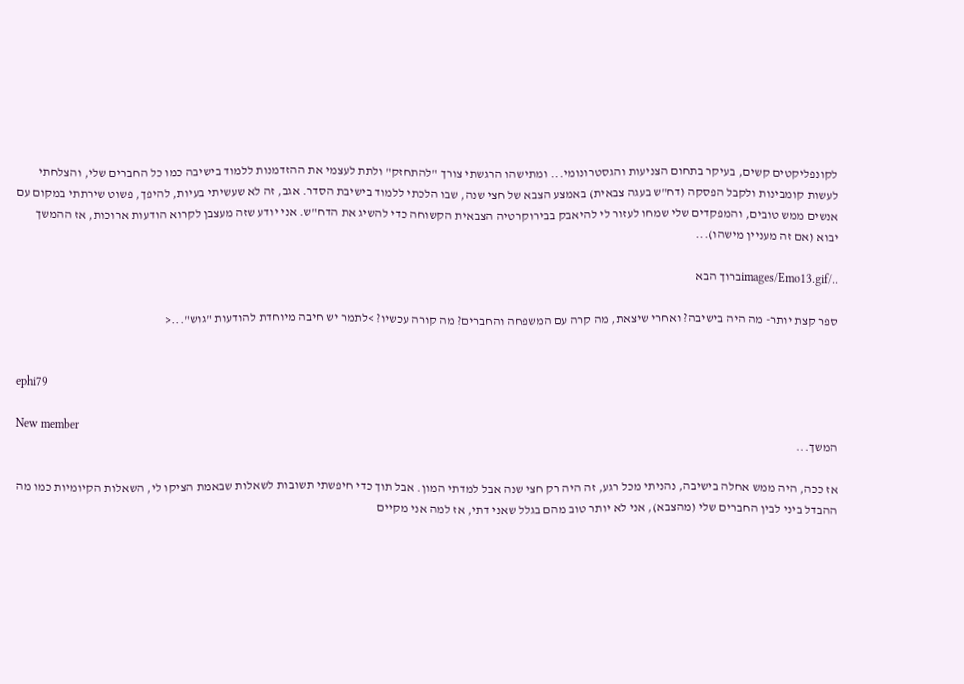לקונפליקטים קשים, בעיקר בתחום הצניעות והגסטרונומי... ומתישהו הרגשתי צורך "להתחזק" ולתת לעצמי את ההזדמנות ללמוד בישיבה כמו כל החברים שלי, והצלחתי לעשות קומבינות ולקבל הפסקה (דח"ש בעגה צבאית) באמצע הצבא של חצי שנה, שבו הלכתי ללמוד בישיבת הסדר. אגב, זה לא שעשיתי בעיות, להיפך, פשוט שירתתי במקום עם אנשים ממש טובים, והמפקדים שלי שמחו לעזור לי להיאבק בבירוקרטיה הצבאית הקשוחה כדי להשיג את הדח"ש. אני יודע שזה מעצבן לקרוא הודעות ארוכות, אז ההמשך יבוא (אם זה מעניין מישהו)...

../images/Emo13.gifברוך הבא

ספר קצת יותר- מה היה בישיבה? ואחרי שיצאת, מה קרה עם המשפחה והחברים? מה קורה עכשיו? >לתמר יש חיבה מיוחדת להודעות "גוש"...<


ephi79

New member
המשך...

אז ככה, היה ממש אחלה בישיבה, נהניתי מכל רגע, זה היה רק חצי שנה אבל למדתי המון. אבל תוך כדי חיפשתי תשובות לשאלות שבאמת הציקו לי, השאלות הקיומיות כמו מה ההבדל ביני לבין החברים שלי (מהצבא), אני לא יותר טוב מהם בגלל שאני דתי, אז למה אני מקיים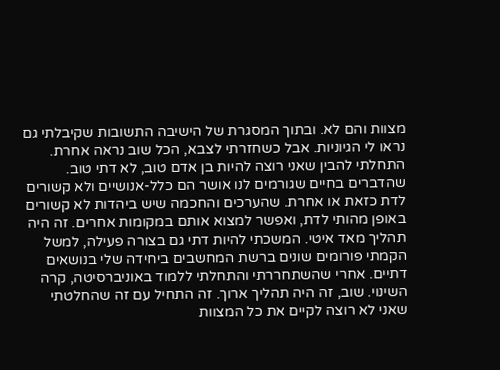מצוות והם לא. ובתוך המסגרת של הישיבה התשובות שקיבלתי גם נראו לי הגיוניות. אבל כשחזרתי לצבא, הכל שוב נראה אחרת. התחלתי להבין שאני רוצה להיות בן אדם טוב, לא דתי טוב. שהדברים בחיים שגורמים לנו אושר הם כלל-אנושיים ולא קשורים לדת כזאת או אחרת. שהערכים והחכמה שיש ביהדות לא קשורים באופן מהותי לדת, ואפשר למצוא אותם במקומות אחרים. זה היה תהליך מאד איטי. המשכתי להיות דתי גם בצורה פעילה, למשל הקמתי פורומים שונים ברשת המחשבים ביחידה שלי בנושאים דתיים. אחרי שהשתחררתי והתחלתי ללמוד באוניברסיטה, קרה השינוי. שוב, זה היה תהליך ארוך. זה התחיל עם זה שהחלטתי שאני לא רוצה לקיים את כל המצוות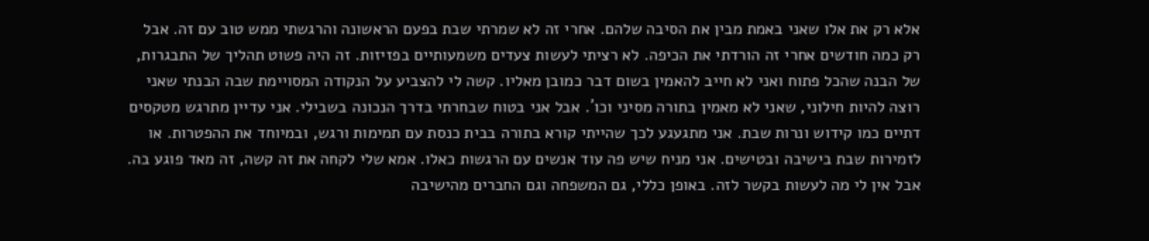אלא רק את אלו שאני באמת מבין את הסיבה שלהם. אחרי זה לא שמרתי שבת בפעם הראשונה והרגשתי ממש טוב עם זה. אבל רק כמה חודשים אחרי זה הורדתי את הכיפה. לא רציתי לעשות צעדים משמעותיים בפזיזות. זה היה פשוט תהליך של התבגרות, של הבנה שהכל פתוח ואני לא חייב להאמין בשום דבר כמובן מאליו. קשה לי להצביע על הנקודה המסויימת שבה הבנתי שאני רוצה להיות חילוני, שאני לא מאמין בתורה מסיני וכו´. אבל אני בטוח שבחרתי בדרך הנכונה בשבילי. אני עדיין מתרגש מטקסים דתיים כמו קידוש ונרות שבת. אני מתגעגע לכך שהייתי קורא בתורה בבית כנסת עם תמימות ורגש, ובמיוחד את ההפטרות. או לזמירות שבת בישיבה ובטישים. אני מניח שיש פה עוד אנשים עם הרגשות כאלו. אמא שלי לקחה את זה קשה, זה מאד פוגע בה. אבל אין לי מה לעשות בקשר לזה. באופן כללי, גם המשפחה וגם החברים מהישיבה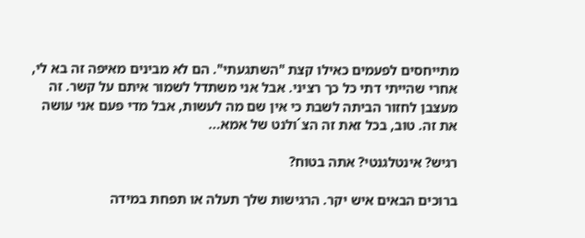מתייחסים לפעמים כאילו קצת "השתגעתי". הם לא מבינים מאיפה זה בא לי, אחרי שהייתי דתי כל כך רציני. אבל אני משתדל לשמור איתם על קשר. זה מעצבן לחזור הביתה לשבת כי אין שם מה לעשות, אבל מדי פעם אני עושה את זה. טוב, בכל זאת זה הצ´ולנט של אמא...

רגיש? אינטלגנטי? אתה בטוח?

ברוכים הבאים איש יקר. הרגישות שלך תעלה או תפחת במידה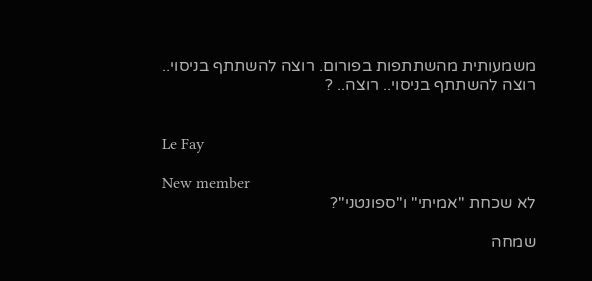משמעותית מהשתתפות בפורום. רוצה להשתתף בניסוי.. רוצה להשתתף בניסוי.. רוצה.. ?


Le Fay

New member
לא שכחת "אמיתי" ו"ספונטני"?

שמחה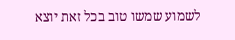לשמוע שמשו טוב בכל זאת יוצא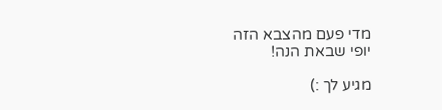מדי פעם מהצבא הזה
יופי שבאת הנה!

מגיע לך :)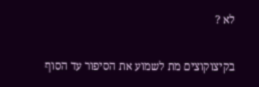לא ?

בקיצוקוצים מת לשמוע את הסיפור עד הסוף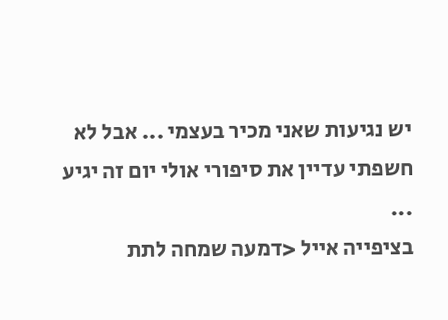יש נגיעות שאני מכיר בעצמי ... אבל לא חשפתי עדיין את סיפורי אולי יום זה יגיע ...
בציפייה אייל <דמעה שמחה לתת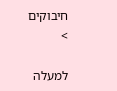חיבוקים
>

למעלה